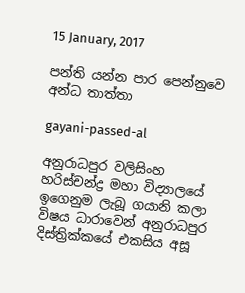15 January, 2017

පන්ති යන්න පාර පෙන්නුවෙ අන්ධ තාත්තා

gayani-passed-al

අනුරාධපුර වලිසිංහ හරිස්චන්ද්‍ර මහා විද්‍යාලයේ ඉගෙනුම ලැබූ ගයානි කලා විෂය ධාරාවෙන් අනුරාධපුර දිස්ත්‍රික්කයේ එකසිය අසූ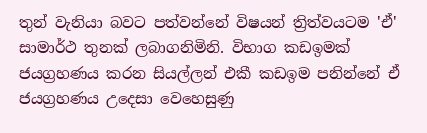තුන් වැනියා බවට පත්වන්නේ විෂයන් ත්‍රිත්වයටම 'ඒ' සාමාර්ථ තුනක් ලබාගනිමිනි. විභාග කඩඉමක් ජයග්‍රහණය කරන සියල්ලන් එකී කඩඉම පනින්නේ ඒ ජයග්‍රහණය උදෙසා වෙහෙසුණු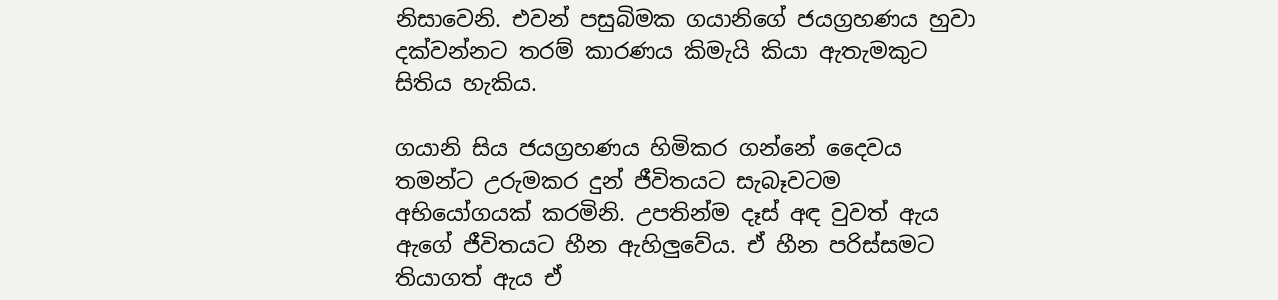නිසාවෙනි. එවන් පසුබිමක ගයානිගේ ජයග්‍රහණය හුවා දක්වන්නට තරම් කාරණය කිමැයි කියා ඇතැමකුට සිතිය හැකිය.

ගයානි සිය ජයග්‍රහණය හිමිකර ගන්නේ දෛවය තමන්ට උරුමකර දුන් ජීවිතයට සැබෑවටම අභියෝගයක් කරමිනි. උපතින්ම දෑස් අඳ වුවත් ඇය ඇගේ ජීවිතයට හීන ඇහිලුවේය. ඒ හීන පරිස්සමට තියාගත් ඇය ඒ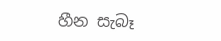හීන සැබෑ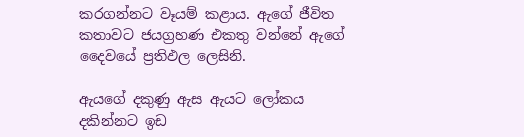කරගන්නට වෑයම් කළාය. ඇගේ ජීවිත කතාවට ජයග්‍රහණ එකතු වන්නේ ඇගේ දෛවයේ ප්‍රතිඵල ලෙසිනි.

ඇයගේ දකුණු ඇස ඇයට ලෝකය දකින්නට ඉඩ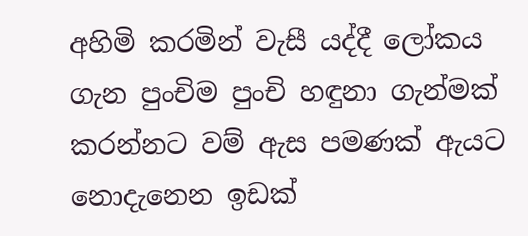අහිමි කරමින් වැසී යද්දී ලෝකය ගැන පුංචිම පුංචි හඳුනා ගැන්මක් කරන්නට වම් ඇස පමණක් ඇයට නොදැනෙන ඉඩක්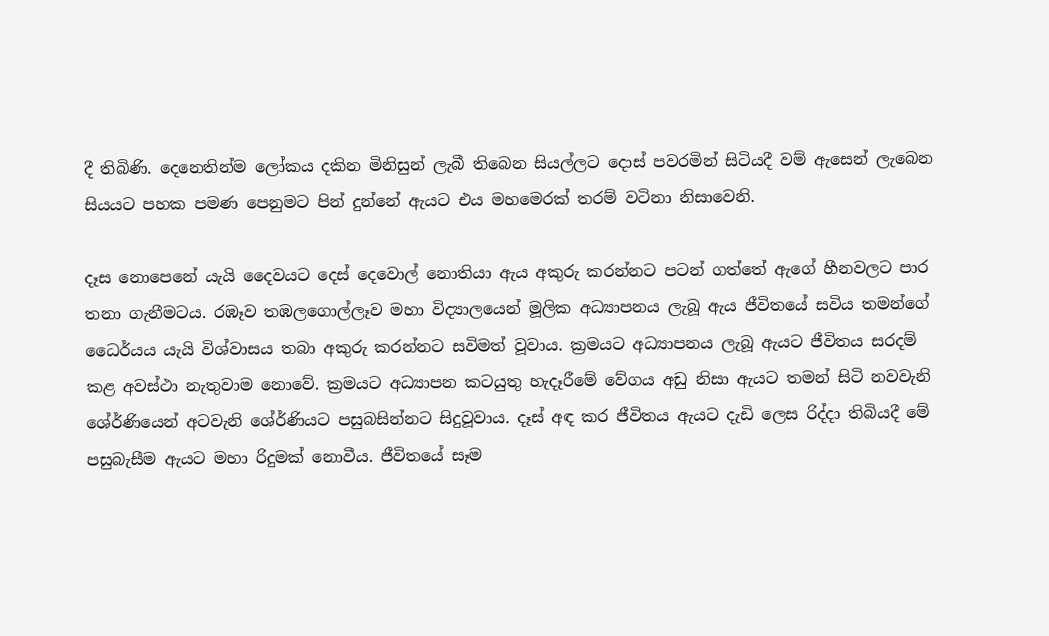දී තිබිණි. දෙනෙතින්ම ලෝකය දකින මිනිසුන් ලැබී තිබෙන සියල්ලට දොස් පවරමින් සිටියදී වම් ඇසෙන් ලැබෙන සියයට පහක පමණ පෙනුමට පින් දුන්නේ ඇයට එය මහමෙරක් තරම් වටිනා නිසාවෙනි.

දෑස නොපෙනේ යැයි දෛවයට දෙස් දෙවොල් නොතියා ඇය අකුරු කරන්නට පටන් ගත්තේ ඇගේ හීනවලට පාර තනා ගැනීමටය. රඹෑව තඹලගොල්ලෑව මහා විද්‍යාලයෙන් මූලික අධ්‍යාපනය ලැබූ ඇය ජීවිතයේ සවිය තමන්ගේ ධෛර්යය යැයි විශ්වාසය තබා අකුරු කරන්නට සවිමත් වූවාය. ක්‍රමයට අධ්‍යාපනය ලැබූ ඇයට ජීවිතය සරදම් කළ අවස්ථා නැතුවාම නොවේ. ක්‍රමයට අධ්‍යාපන කටයුතු හැදෑරීමේ වේගය අඩු නිසා ඇයට තමන් සිටි නවවැනි ශේ‍ර්ණියෙන් අටවැනි ශේ‍ර්ණියට පසුබසින්නට සිදුවූවාය. දෑස් අඳ කර ජීවිතය ඇයට දැඩි ලෙස රිද්දා තිබියදී මේ පසුබැසීම ඇයට මහා රිදුමක් නොවීය. ජීවිතයේ සෑම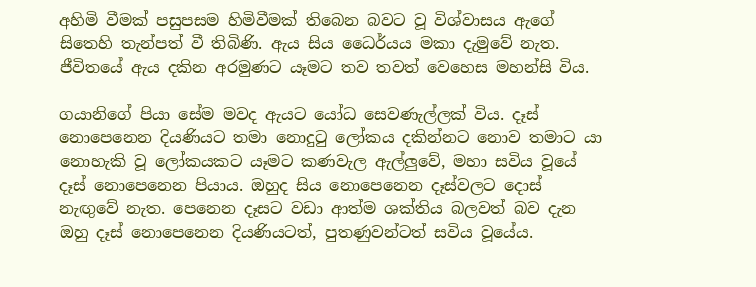අහිමි වීමක් පසුපසම හිමිවීමක් තිබෙන බවට වූ විශ්වාසය ඇගේ සිතෙහි තැන්පත් වී තිබිණි. ඇය සිය ධෛර්යය මකා දැමුවේ නැත. ජීවිතයේ ඇය දකින අරමුණට යෑමට තව තවත් වෙහෙස මහන්සි විය.

ගයානිගේ පියා සේම මවද ඇයට යෝධ සෙවණැල්ලක් විය. දෑස් නොපෙනෙන දියණියට තමා නොදුටු ලෝකය දකින්නට නොව තමාට යා නොහැකි වූ ලෝකයකට යෑමට කණවැල ඇල්ලුවේ, මහා සවිය වූයේ දෑස් නොපෙනෙන පියාය. ඔහුද සිය නොපෙනෙන දෑස්වලට දොස් නැඟුවේ නැත. පෙනෙන දෑසට වඩා ආත්ම ශක්තිය බලවත් බව දැන ඔහු දෑස් නොපෙනෙන දියණියටත්, පුතණුවන්ටත් සවිය වූයේය.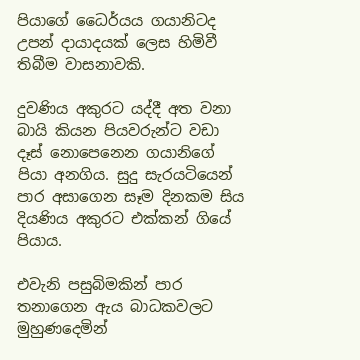පියාගේ ධෛර්යය ගයානිටද උපන් දායාදයක් ලෙස හිමිවී තිබීම වාසනාවකි.

දුවණිය අකුරට යද්දී අත වනා බායි කියන පියවරුන්ට වඩා දෑස් නොපෙනෙන ගයානිගේ පියා අනගිය. සුදු සැරයටියෙන් පාර අසාගෙන සෑම දිනකම සිය දියණිය අකුරට එක්කන් ගියේ පියාය.

එවැනි පසුබිමකින් පාර තනාගෙන ඇය බාධකවලට මුහුණදෙමින්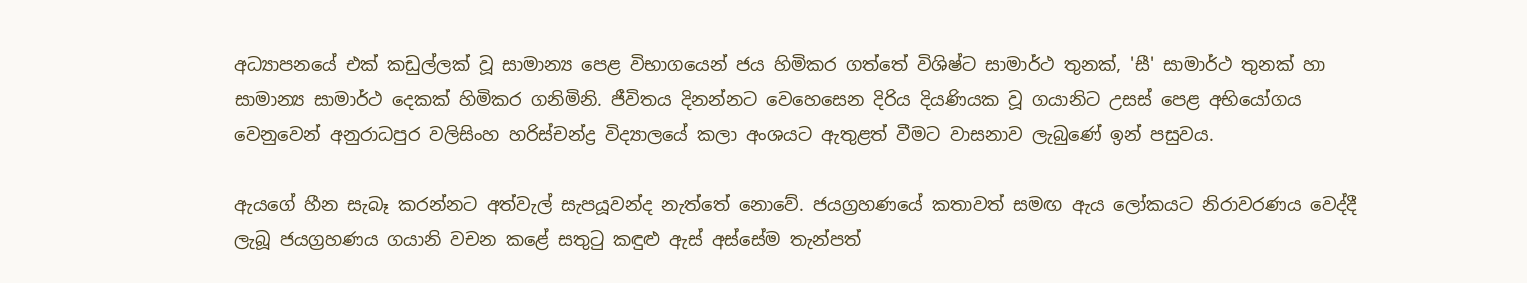අධ්‍යාපනයේ එක් කඩුල්ලක් වූ සාමාන්‍ය පෙළ විභාගයෙන් ජය හිමිකර ගත්තේ විශිෂ්ට සාමාර්ථ තුනක්, 'සී' සාමාර්ථ තුනක් හා සාමාන්‍ය සාමාර්ථ දෙකක් හිමිකර ගනිමිනි. ජීවිතය දිනන්නට වෙහෙසෙන දිරිය දියණියක වූ ගයානිට උසස් පෙළ අභියෝගය වෙනුවෙන් අනුරාධපුර වලිසිංහ හරිස්චන්ද්‍ර විද්‍යාලයේ කලා අංශයට ඇතුළත් වීමට වාසනාව ලැබුණේ ඉන් පසුවය.

ඇයගේ හීන සැබෑ කරන්නට අත්වැල් සැපයූවන්ද නැත්තේ නොවේ. ජයග්‍රහණයේ කතාවත් සමඟ ඇය ලෝකයට නිරාවරණය වෙද්දී ලැබූ ජයග්‍රහණය ගයානි වචන කළේ සතුටු කඳුළු ඇස් අස්සේම තැන්පත්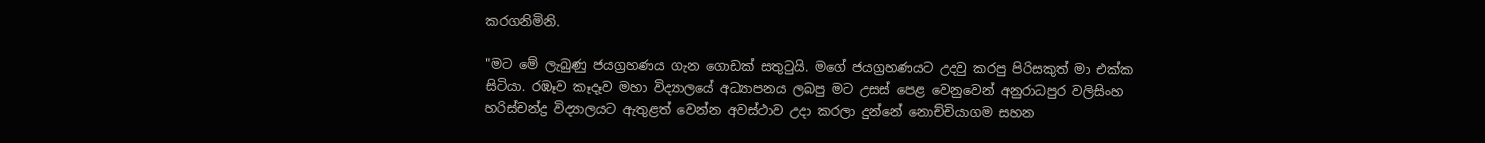කරගනිමිනි.

"මට මේ ලැබුණු ජයග්‍රහණය ගැන ගොඩක් සතුටුයි. මගේ ජයග්‍රහණයට උදවු කරපු පිරිසකුත් මා එක්ක සිටියා. රඹෑව කෑදෑව මහා විද්‍යාලයේ අධ්‍යාපනය ලබපු මට උසස් පෙළ වෙනුවෙන් අනුරාධපුර වලිසිංහ හරිස්චන්ද්‍ර විද්‍යාලයට ඇතුළත් වෙන්න අවස්ථාව උදා කරලා දුන්නේ නොච්චියාගම සහන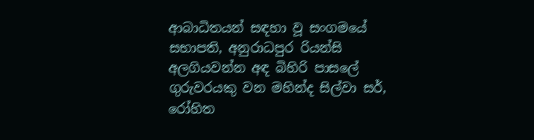ආබාධිතයන් සඳහා වූ සංගමයේ සභාපති, අනුරාධපුර රියන්සි අලගියවන්න අඳ බිහිරි පාසලේ ගුරුවරයකු වන මහින්ද සිල්වා සර්, රෝහිත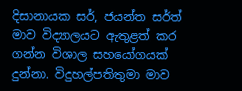දිසානායක සර්, ජයන්ත සර්ත් මාව විද්‍යාලයට ඇතුළත් කර ගන්න විශාල සහයෝගයක් දුන්නා. විදුහල්පතිතුමා මාව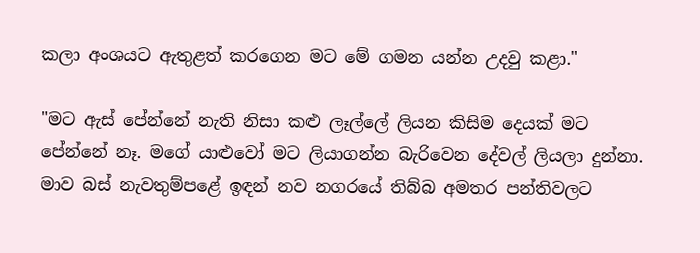කලා අංශයට ඇතුළත් කරගෙන මට මේ ගමන යන්න උදවු කළා."

"මට ඇස් පේන්නේ නැති නිසා කළු ලෑල්ලේ ලියන කිසිම දෙයක් මට පේන්නේ නෑ. මගේ යාළුවෝ මට ලියාගන්න බැරිවෙන දේවල් ලියලා දුන්නා. මාව බස් නැවතුම්පළේ ඉඳන් නව නගරයේ තිබ්බ අමතර පන්තිවලට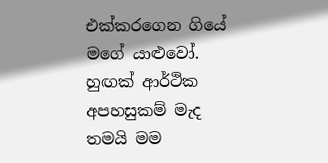එක්කරගෙන ගියේ මගේ යාළුවෝ. හුඟක් ආර්ථික අපහසුකම් මැද තමයි මම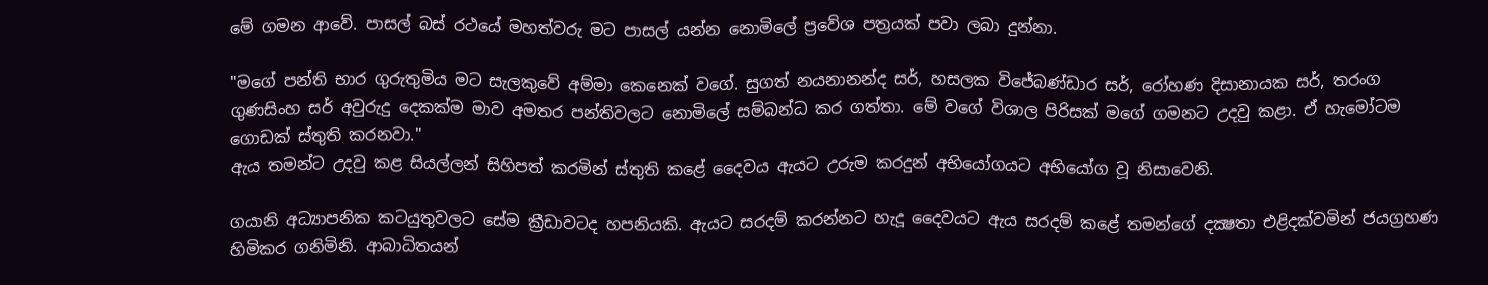මේ ගමන ආවේ. පාසල් බස් රථයේ මහත්වරු මට පාසල් යන්න නොමිලේ ප්‍රවේශ පත්‍රයක් පවා ලබා දුන්නා.

"මගේ පන්ති භාර ගුරුතුමිය මට සැලකුවේ අම්මා කෙනෙක් වගේ. සුගත් නයනානන්ද සර්, හසලක විජේබණ්ඩාර සර්, රෝහණ දිසානායක සර්, තරංග ගුණසිංහ සර් අවුරුදු දෙකක්ම මාව අමතර පන්තිවලට නොමිලේ සම්බන්ධ කර ගත්තා. මේ වගේ විශාල පිරිසක් මගේ ගමනට උදවු කළා. ඒ හැමෝටම ගොඩක් ස්තුති කරනවා."
ඇය තමන්ට උදවු කළ සියල්ලන් සිහිපත් කරමින් ස්තුති කළේ දෛවය ඇයට උරුම කරදුන් අභියෝගයට අභියෝග වූ නිසාවෙනි.

ගයානි අධ්‍යාපනික කටයුතුවලට සේම ක්‍රීඩාවටද හපනියකි. ඇයට සරදම් කරන්නට හැදූ දෛවයට ඇය සරදම් කළේ තමන්ගේ දක්‍ෂතා එළිදක්වමින් ජයග්‍රහණ හිමිකර ගනිමිනි. ආබාධිතයන්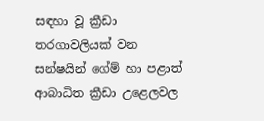සඳහා වූ ක්‍රීඩා තරගාවලියක් වන සන්ෂයින් ගේම් හා පළාත් ආබාධිත ක්‍රීඩා උළෙලවල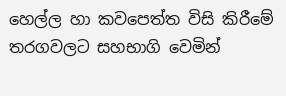හෙල්ල හා කවපෙත්ත විසි කිරීමේ තරගවලට සහභාගි වෙමින්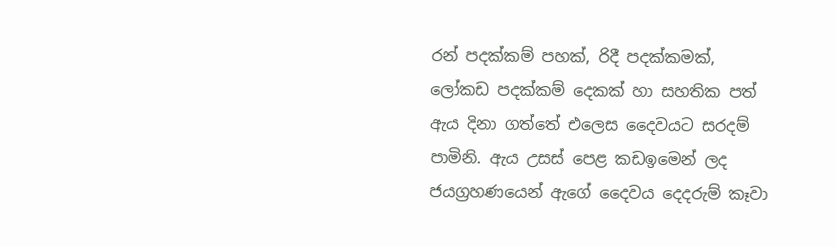රන් පදක්කම් පහක්, රිදී පදක්කමක්, ලෝකඩ පදක්කම් දෙකක් හා සහතික පත් ඇය දිනා ගත්තේ එලෙස දෛවයට සරදම් පාමිනි. ඇය උසස් පෙළ කඩඉමෙන් ලද ජයග්‍රහණයෙන් ඇගේ දෛවය දෙදරුම් කෑවා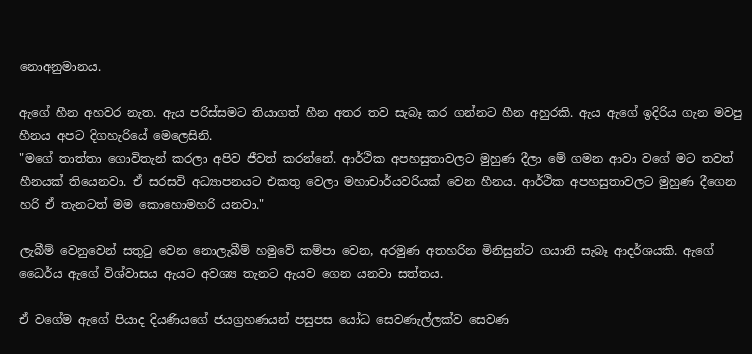නොඅනුමානය.

ඇගේ හීන අහවර නැත. ඇය පරිස්සමට තියාගත් හීන අතර තව සැබෑ කර ගන්නට හීන අහුරකි. ඇය ඇගේ ඉදිරිය ගැන මවපු හීනය අපට දිගහැරියේ මෙලෙසිනි.
"මගේ තාත්තා ගොවිතැන් කරලා අපිව ජීවත් කරන්නේ. ආර්ථික අපහසුතාවලට මුහුණ දීලා මේ ගමන ආවා වගේ මට තවත් හීනයක් තියෙනවා. ඒ සරසවි අධ්‍යාපනයට එකතු වෙලා මහාචාර්යවරියක් වෙන හීනය. ආර්ථික අපහසුතාවලට මුහුණ දීගෙන හරි ඒ තැනටත් මම කොහොමහරි යනවා."

ලැබීම් වෙනුවෙන් සතුටු වෙන නොලැබීම් හමුවේ කම්පා වෙන, අරමුණ අතහරින මිනිසුන්ට ගයානි සැබෑ ආදර්ශයකි. ඇගේ ධෛර්ය ඇගේ විශ්වාසය ඇයට අවශ්‍ය තැනට ඇයව ගෙන යනවා සත්තය.

ඒ වගේම ඇගේ පියාද දියණියගේ ජයග්‍රහණයන් පසුපස යෝධ සෙවණැල්ලක්ව සෙවණ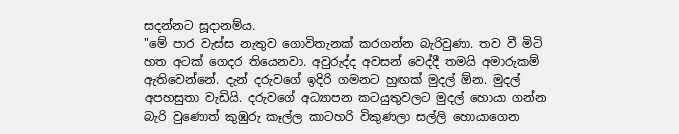සදන්නට සූදානම්ය.
"මේ පාර වැස්ස නැතුව ගොවිතැනක් කරගන්න බැරිවුණා. තව වී මිටි හත අටක් ගෙදර තියෙනවා. අවුරුද්ද අවසන් වෙද්දී තමයි අමාරුකම් ඇතිවෙන්නේ. දැන් දරුවගේ ඉදිරි ගමනට හුඟක් මුදල් ඕන. මුදල් අපහසුතා වැඩියි. දරුවගේ අධ්‍යාපන කටයුතුවලට මුදල් හොයා ගන්න බැරි වුණොත් කුඹුරු කෑල්ල කාටහරි විකුණලා සල්ලි හොයාගෙන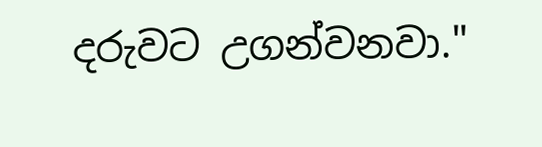දරුවට උගන්වනවා."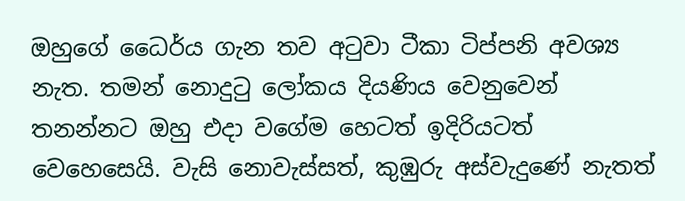ඔහුගේ ධෛර්ය ගැන තව අටුවා ටීකා ටිප්පනි අවශ්‍ය නැත. තමන් නොදුටු ලෝකය දියණිය වෙනුවෙන් තනන්නට ඔහු එදා වගේම හෙටත් ඉදිරියටත් වෙහෙසෙයි. වැසි නොවැස්සත්, කුඹුරු අස්වැදුණේ නැතත්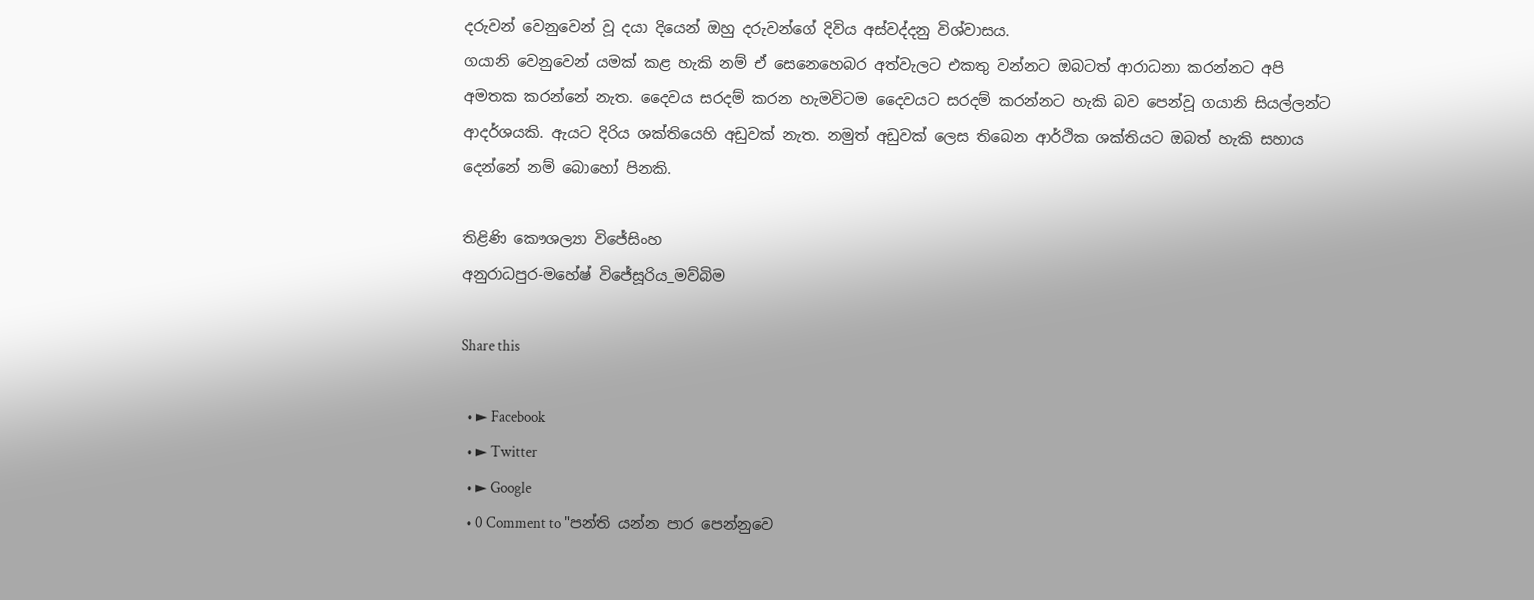දරුවන් වෙනුවෙන් වූ දයා දියෙන් ඔහු දරුවන්ගේ දිවිය අස්වද්දනු විශ්වාසය.
ගයානි වෙනුවෙන් යමක් කළ හැකි නම් ඒ සෙනෙහෙබර අත්වැලට එකතු වන්නට ඔබටත් ආරාධනා කරන්නට අපි අමතක කරන්නේ නැත. දෛවය සරදම් කරන හැමවිටම දෛවයට සරදම් කරන්නට හැකි බව පෙන්වූ ගයානි සියල්ලන්ට ආදර්ශයකි. ඇයට දිරිය ශක්තියෙහි අඩුවක් නැත. නමුත් අඩුවක් ලෙස තිබෙන ආර්ථික ශක්තියට ඔබත් හැකි සහාය දෙන්නේ නම් බොහෝ පිනකි.

තිළිණි කෞශල්‍යා විජේසිංහ
අනුරාධපුර-මහේෂ් විජේසූරිය_මව්බිම

Share this

  • ► Facebook
  • ► Twitter
  • ► Google
  • 0 Comment to "පන්ති යන්න පාර පෙන්නුවෙ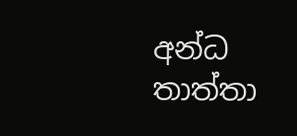අන්ධ තාත්තා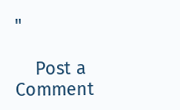"

    Post a Comment